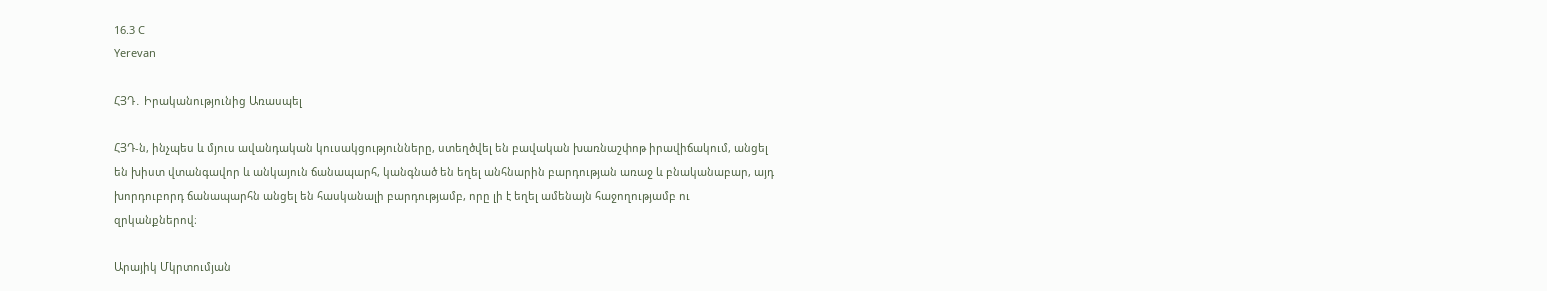16.3 C
Yerevan

ՀՅԴ․ Իրականությունից Առասպել

ՀՅԴ‑ն, ինչպես և մյուս ավանդական կուսակցությունները, ստեղծվել են բավական խառնաշփոթ իրավիճակում, անցել են խիստ վտանգավոր և անկայուն ճանապարհ, կանգնած են եղել անհնարին բարդության առաջ և բնականաբար, այդ խորդուբորդ ճանապարհն անցել են հասկանալի բարդությամբ, որը լի է եղել ամենայն հաջողությամբ ու զրկանքներով։

Արայիկ Մկրտումյան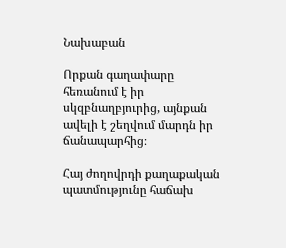Նախաբան

Որքան գաղափարը հեռանում է իր սկզբնաղբյուրից, այնքան ավելի է շեղվում մարդն իր ճանապարհից։

Հայ ժողովրդի քաղաքական պատմությունը հաճախ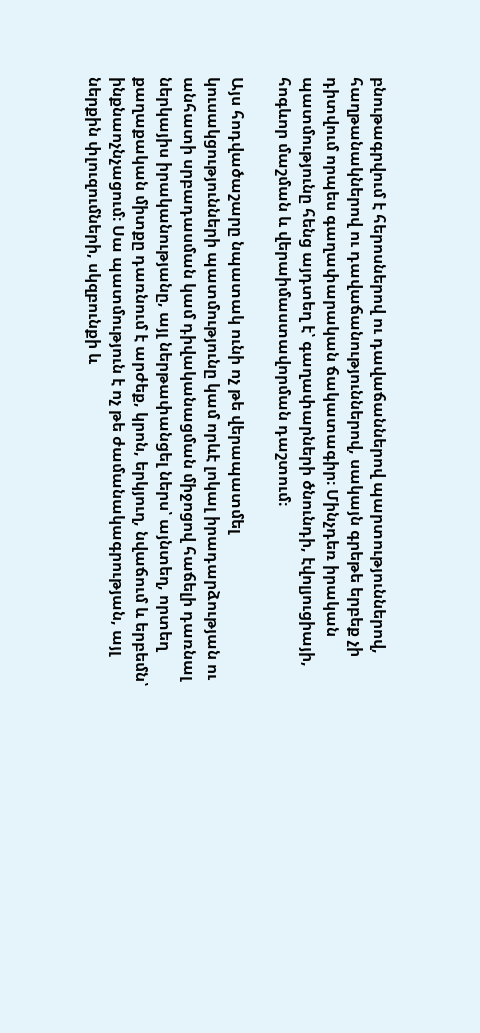բնութագրվում է հերոսներով ու դավաճաններով պարտություններով, հաղթանակներով ու դավաճանություններով, սակայն գրեթե երբեք չի դիտվում որպես գաղափարական ճակատագիր։ Մինչդեռ իրական պատմությունը հենց այդտեղ է՝ գաղափարների ծնունդի, էվոլյուցիայի, հոգևոր մաշման և վերաիմաստավորման դաշտում։

Այս հոդվածաշարը նպատակ ունի ոչ թե վերապատմել կուսակցությունների պատմությունը կամ որևէ լոկալ իրադարձության ու  անհատի սրբադասման կամ դիվականացման միջոցով հաճելի դառնալ ներկայիս իրականությանը, այլ ներթափանցել ներս՝ այնտեղ, որտեղ քաղաքական միտքը դառնում է արժեք, կրոն, երկյուղ, նվաճում և երբեմն՝ ինքնաոչնչացում։ Սա պատմություն է ոչ թե ժամանակագրության, այլ ներքին փլուզումների, սկզբունքի և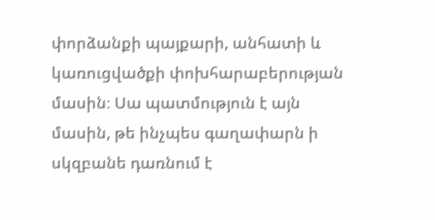փորձանքի պայքարի, անհատի և կառուցվածքի փոխհարաբերության մասին։ Սա պատմություն է այն մասին, թե ինչպես գաղափարն ի սկզբանե դառնում է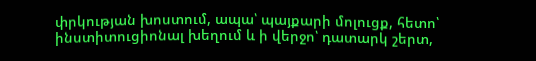փրկության խոստում, ապա՝ պայքարի մոլուցք, հետո՝ ինստիտուցիոնալ խեղում և ի վերջո՝ դատարկ շերտ,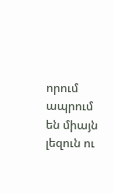որում ապրում են միայն լեզուն ու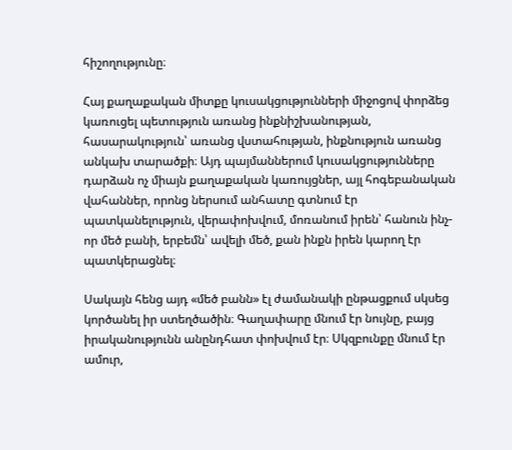հիշողությունը։

Հայ քաղաքական միտքը կուսակցությունների միջոցով փորձեց կառուցել պետություն առանց ինքնիշխանության, հասարակություն՝ առանց վստահության, ինքնություն առանց անկախ տարածքի։ Այդ պայմաններում կուսակցությունները դարձան ոչ միայն քաղաքական կառույցներ, այլ հոգեբանական վահաններ, որոնց ներսում անհատը գտնում էր պատկանելություն, վերափոխվում, մոռանում իրեն՝ հանուն ինչ-որ մեծ բանի, երբեմն՝ ավելի մեծ, քան ինքն իրեն կարող էր պատկերացնել։

Սակայն հենց այդ «մեծ բանն» էլ ժամանակի ընթացքում սկսեց կործանել իր ստեղծածին։ Գաղափարը մնում էր նույնը, բայց իրականությունն անընդհատ փոխվում էր։ Սկզբունքը մնում էր ամուր,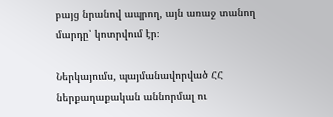բայց նրանով ապրող, այն առաջ տանող մարդը՝ կոտրվում էր։

Ներկայումս, պայմանավորված ՀՀ ներքաղաքական աննորմալ ու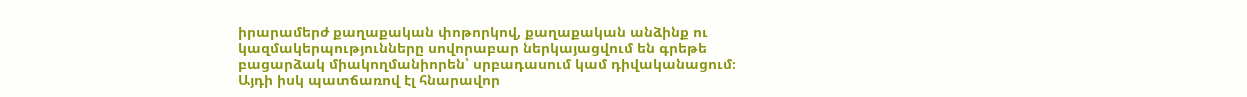իրարամերժ քաղաքական փոթորկով, քաղաքական անձինք ու կազմակերպությունները սովորաբար ներկայացվում են գրեթե բացարձակ միակողմանիորեն՝ սրբադասում կամ դիվականացում։ Այդի իսկ պատճառով էլ հնարավոր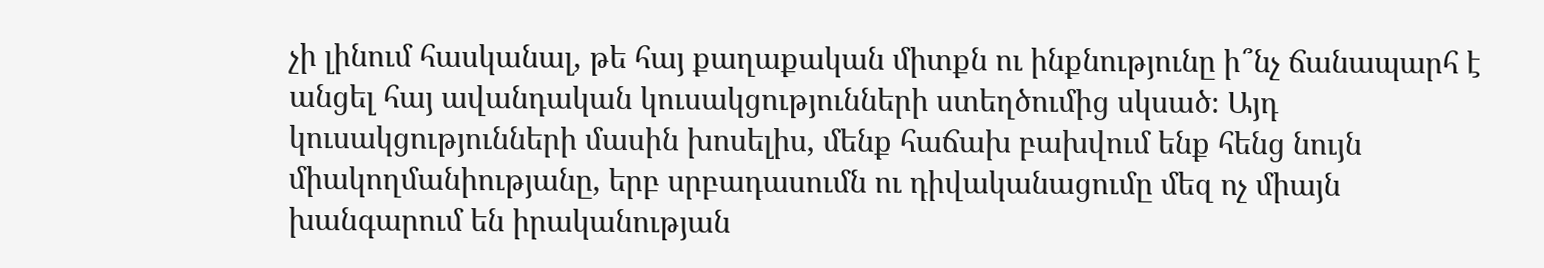չի լինում հասկանալ, թե հայ քաղաքական միտքն ու ինքնությունը ի՞նչ ճանապարհ է անցել հայ ավանդական կուսակցությունների ստեղծումից սկսած։ Այդ կուսակցությունների մասին խոսելիս, մենք հաճախ բախվում ենք հենց նույն միակողմանիությանը, երբ սրբադասումն ու դիվականացումը մեզ ոչ միայն խանգարում են իրականության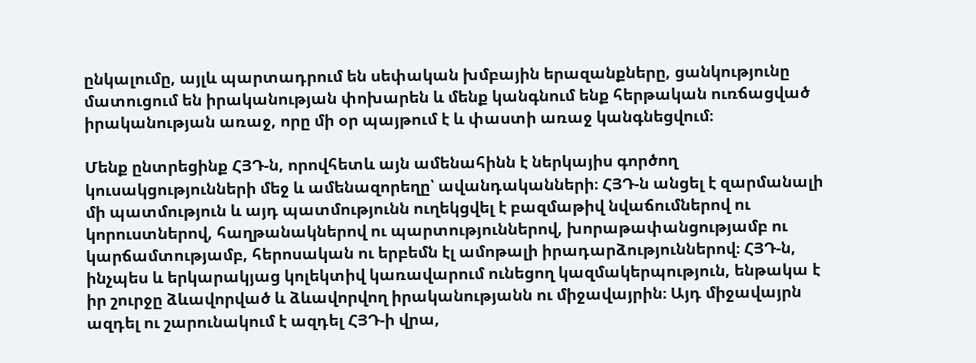ընկալումը, այլև պարտադրում են սեփական խմբային երազանքները, ցանկությունը մատուցում են իրականության փոխարեն և մենք կանգնում ենք հերթական ուռճացված իրականության առաջ, որը մի օր պայթում է և փաստի առաջ կանգնեցվում։

Մենք ընտրեցինք ՀՅԴ‑ն, որովհետև այն ամենահինն է ներկայիս գործող կուսակցությունների մեջ և ամենազորեղը՝ ավանդականների։ ՀՅԴ‑ն անցել է զարմանալի մի պատմություն և այդ պատմությունն ուղեկցվել է բազմաթիվ նվաճումներով ու կորուստներով, հաղթանակներով ու պարտություններով, խորաթափանցությամբ ու կարճամտությամբ, հերոսական ու երբեմն էլ ամոթալի իրադարձություններով։ ՀՅԴ‑ն, ինչպես և երկարակյաց կոլեկտիվ կառավարում ունեցող կազմակերպություն, ենթակա է իր շուրջը ձևավորված և ձևավորվող իրականությանն ու միջավայրին։ Այդ միջավայրն ազդել ու շարունակում է ազդել ՀՅԴ‑ի վրա,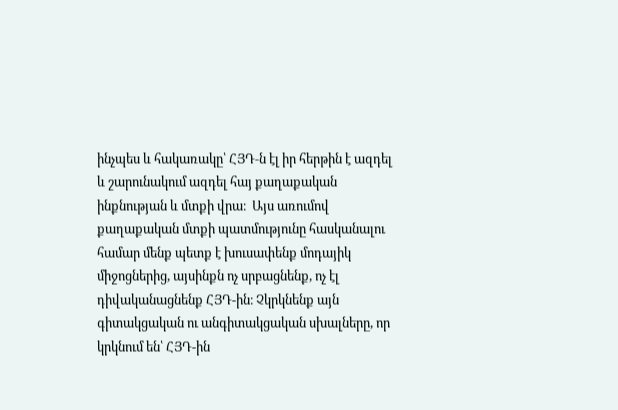ինչպես և հակառակը՝ ՀՅԴ‑ն էլ իր հերթին է ազդել և շարունակում ազդել հայ քաղաքական ինքնության և մտքի վրա։  Այս առումով քաղաքական մտքի պատմությունը հասկանալու համար մենք պետք է խուսափենք մոդայիկ միջոցներից, այսինքն ոչ սրբացնենք, ոչ էլ դիվականացնենք ՀՅԴ-ին։ Չկրկնենք այն գիտակցական ու անգիտակցական սխալները, որ կրկնում են՝ ՀՅԴ-ին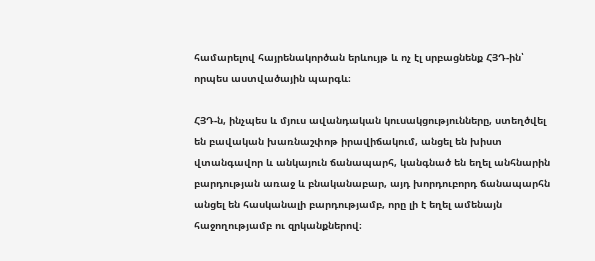համարելով հայրենակործան երևույթ և ոչ էլ սրբացնենք ՀՅԴ-ին՝ որպես աստվածային պարգև։

ՀՅԴ‑ն, ինչպես և մյուս ավանդական կուսակցությունները, ստեղծվել են բավական խառնաշփոթ իրավիճակում, անցել են խիստ վտանգավոր և անկայուն ճանապարհ, կանգնած են եղել անհնարին բարդության առաջ և բնականաբար, այդ խորդուբորդ ճանապարհն անցել են հասկանալի բարդությամբ, որը լի է եղել ամենայն հաջողությամբ ու զրկանքներով։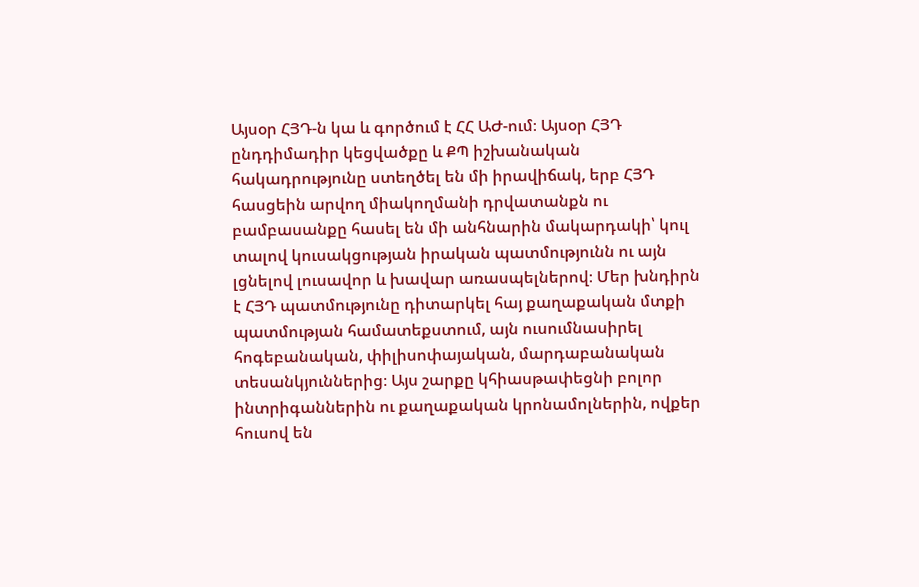Այսօր ՀՅԴ‑ն կա և գործում է ՀՀ ԱԺ-ում։ Այսօր ՀՅԴ ընդդիմադիր կեցվածքը և ՔՊ իշխանական հակադրությունը ստեղծել են մի իրավիճակ, երբ ՀՅԴ հասցեին արվող միակողմանի դրվատանքն ու բամբասանքը հասել են մի անհնարին մակարդակի՝ կուլ տալով կուսակցության իրական պատմությունն ու այն լցնելով լուսավոր և խավար առասպելներով։ Մեր խնդիրն է ՀՅԴ պատմությունը դիտարկել հայ քաղաքական մտքի պատմության համատեքստում, այն ուսումնասիրել հոգեբանական, փիլիսոփայական, մարդաբանական տեսանկյուններից։ Այս շարքը կհիասթափեցնի բոլոր ինտրիգաններին ու քաղաքական կրոնամոլներին, ովքեր հուսով են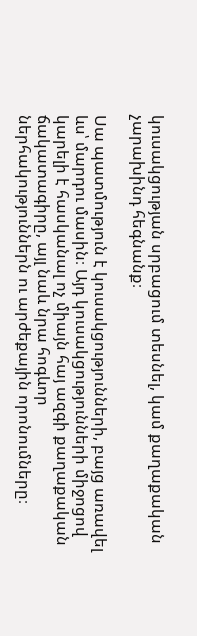կուսակցության սրբացում տեսնել, կամ քաղաքական չարախինդ հեգնանք։

Սա պատմություն է կուսակցությունների, բայց առավել ևս՝ մարդու մասին։ Այդ կուսակցությունների միջոցով կարելի է հասկանալ ոչ միայն հայ ազգի քաղաքական ճակատագիրը, այլ նաև նրա հոգևոր ներհակություններն ու արժեքային որոնումները։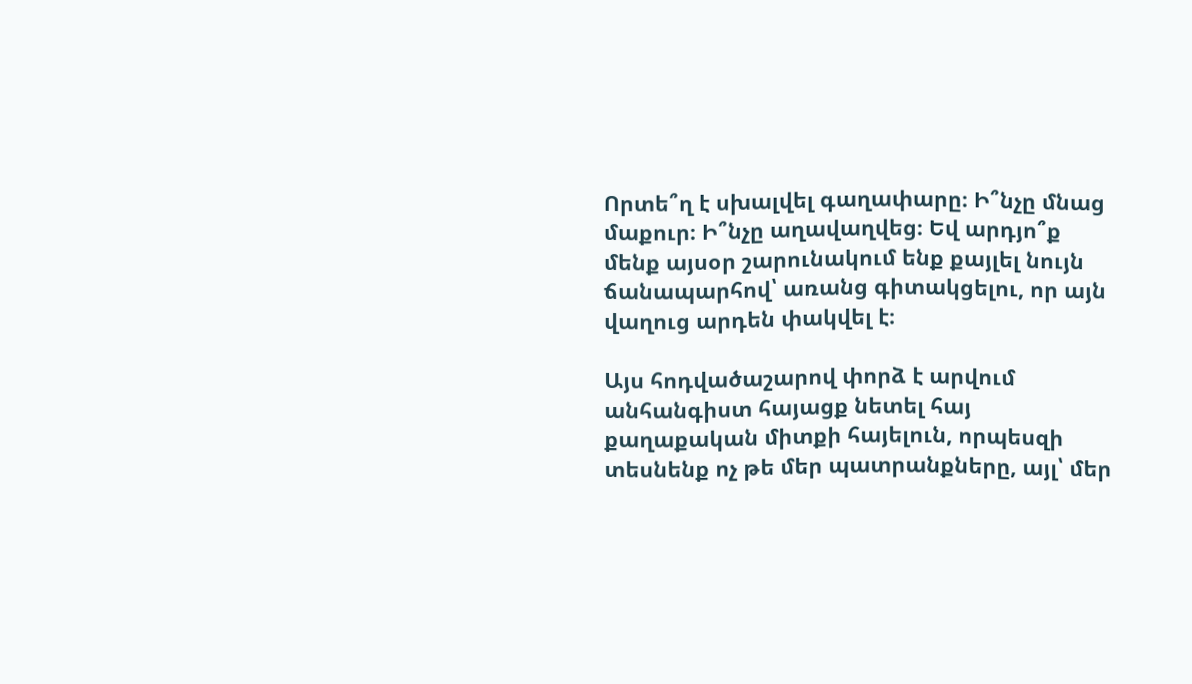Որտե՞ղ է սխալվել գաղափարը։ Ի՞նչը մնաց մաքուր։ Ի՞նչը աղավաղվեց։ Եվ արդյո՞ք մենք այսօր շարունակում ենք քայլել նույն ճանապարհով՝ առանց գիտակցելու, որ այն վաղուց արդեն փակվել է։

Այս հոդվածաշարով փորձ է արվում անհանգիստ հայացք նետել հայ քաղաքական միտքի հայելուն, որպեսզի տեսնենք ոչ թե մեր պատրանքները, այլ՝ մեր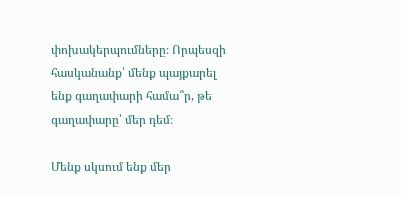փոխակերպումները։ Որպեսզի հասկանանք՝ մենք պայքարել ենք գաղափարի համա՞ր, թե գաղափարը՝ մեր դեմ։

Մենք սկսում ենք մեր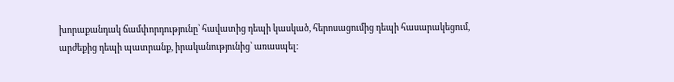խորաքանդակ ճամփորդությունը՝ հավատից դեպի կասկած, հերոսացումից դեպի հասարակեցում, արժեքից դեպի պատրանք, իրականությունից՝ առասպել։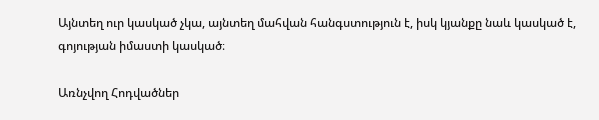Այնտեղ ուր կասկած չկա, այնտեղ մահվան հանգստություն է, իսկ կյանքը նաև կասկած է, գոյության իմաստի կասկած։

Առնչվող Հոդվածներ